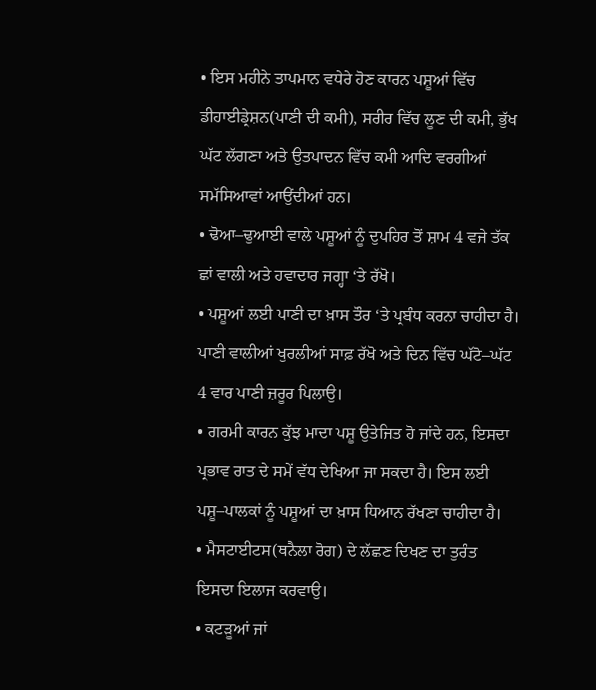• ਇਸ ਮਹੀਨੇ ਤਾਪਮਾਨ ਵਧੇਰੇ ਹੋਣ ਕਾਰਨ ਪਸ਼ੂਆਂ ਵਿੱਚ ਡੀਹਾਈਡ੍ਰੇਸ਼ਨ(ਪਾਣੀ ਦੀ ਕਮੀ), ਸਰੀਰ ਵਿੱਚ ਲੂਣ ਦੀ ਕਮੀ, ਭੁੱਖ ਘੱਟ ਲੱਗਣਾ ਅਤੇ ਉਤਪਾਦਨ ਵਿੱਚ ਕਮੀ ਆਦਿ ਵਰਗੀਆਂ ਸਮੱਸਿਆਵਾਂ ਆਉਂਦੀਆਂ ਹਨ।
• ਢੋਆ–ਢੁਆਈ ਵਾਲੇ ਪਸ਼ੂਆਂ ਨੂੰ ਦੁਪਹਿਰ ਤੋਂ ਸ਼ਾਮ 4 ਵਜੇ ਤੱਕ ਛਾਂ ਵਾਲੀ ਅਤੇ ਹਵਾਦਾਰ ਜਗ੍ਹਾ ‘ਤੇ ਰੱਖੋ।
• ਪਸ਼ੂਆਂ ਲਈ ਪਾਣੀ ਦਾ ਖ਼ਾਸ ਤੌਰ ‘ਤੇ ਪ੍ਰਬੰਧ ਕਰਨਾ ਚਾਹੀਦਾ ਹੈ। ਪਾਣੀ ਵਾਲੀਆਂ ਖੁਰਲੀਆਂ ਸਾਫ਼ ਰੱਖੋ ਅਤੇ ਦਿਨ ਵਿੱਚ ਘੱਟੋ–ਘੱਟ 4 ਵਾਰ ਪਾਣੀ ਜ਼ਰੂਰ ਪਿਲਾਉ।
• ਗਰਮੀ ਕਾਰਨ ਕੁੱਝ ਮਾਦਾ ਪਸ਼ੂ ਉਤੇਜਿਤ ਹੋ ਜਾਂਦੇ ਹਨ, ਇਸਦਾ ਪ੍ਰਭਾਵ ਰਾਤ ਦੇ ਸਮੇਂ ਵੱਧ ਦੇਖਿਆ ਜਾ ਸਕਦਾ ਹੈ। ਇਸ ਲਈ ਪਸ਼ੂ–ਪਾਲਕਾਂ ਨੂੰ ਪਸ਼ੂਆਂ ਦਾ ਖ਼ਾਸ ਧਿਆਨ ਰੱਖਣਾ ਚਾਹੀਦਾ ਹੈ।
• ਮੈਸਟਾਈਟਸ(ਥਨੈਲਾ ਰੋਗ) ਦੇ ਲੱਛਣ ਦਿਖਣ ਦਾ ਤੁਰੰਤ ਇਸਦਾ ਇਲਾਜ ਕਰਵਾਉ।
• ਕਟੜੂਆਂ ਜਾਂ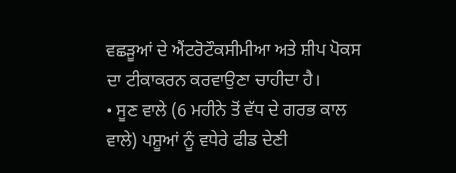ਵਛੜੂਆਂ ਦੇ ਐਂਟਰੋਟੌਕਸੀਮੀਆ ਅਤੇ ਸ਼ੀਪ ਪੋਕਸ ਦਾ ਟੀਕਾਕਰਨ ਕਰਵਾਉਣਾ ਚਾਹੀਦਾ ਹੈ।
• ਸੂਣ ਵਾਲੇ (6 ਮਹੀਨੇ ਤੋਂ ਵੱਧ ਦੇ ਗਰਭ ਕਾਲ ਵਾਲੇ) ਪਸ਼ੂਆਂ ਨੂੰ ਵਧੇਰੇ ਫੀਡ ਦੇਣੀ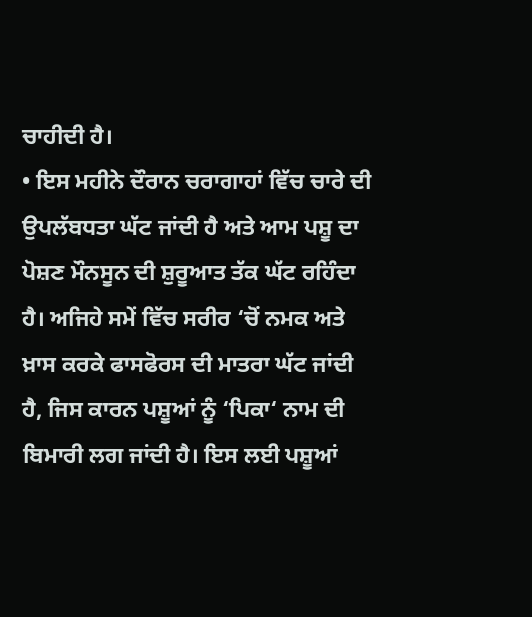ਚਾਹੀਦੀ ਹੈ।
• ਇਸ ਮਹੀਨੇ ਦੌਰਾਨ ਚਰਾਗਾਹਾਂ ਵਿੱਚ ਚਾਰੇ ਦੀ ਉਪਲੱਬਧਤਾ ਘੱਟ ਜਾਂਦੀ ਹੈ ਅਤੇ ਆਮ ਪਸ਼ੂ ਦਾ ਪੋਸ਼ਣ ਮੌਨਸੂਨ ਦੀ ਸ਼ੁਰੂਆਤ ਤੱਕ ਘੱਟ ਰਹਿੰਦਾ ਹੈ। ਅਜਿਹੇ ਸਮੇਂ ਵਿੱਚ ਸਰੀਰ ‘ਚੋਂ ਨਮਕ ਅਤੇ ਖ਼ਾਸ ਕਰਕੇ ਫਾਸਫੋਰਸ ਦੀ ਮਾਤਰਾ ਘੱਟ ਜਾਂਦੀ ਹੈ, ਜਿਸ ਕਾਰਨ ਪਸ਼ੂਆਂ ਨੂੰ ‘ਪਿਕਾ‘ ਨਾਮ ਦੀ ਬਿਮਾਰੀ ਲਗ ਜਾਂਦੀ ਹੈ। ਇਸ ਲਈ ਪਸ਼ੂਆਂ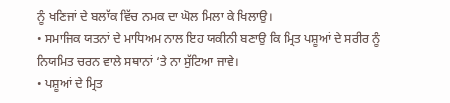ਨੂੰ ਖਣਿਜਾਂ ਦੇ ਬਲਾੱਕ ਵਿੱਚ ਨਮਕ ਦਾ ਘੋਲ ਮਿਲਾ ਕੇ ਖਿਲਾਉ।
• ਸਮਾਜਿਕ ਯਤਨਾਂ ਦੇ ਮਾਧਿਅਮ ਨਾਲ ਇਹ ਯਕੀਨੀ ਬਣਾਉ ਕਿ ਮ੍ਰਿਤ ਪਸ਼ੂਆਂ ਦੇ ਸਰੀਰ ਨੂੰ ਨਿਯਮਿਤ ਚਰਨ ਵਾਲੇ ਸਥਾਨਾਂ ‘ਤੇ ਨਾ ਸੁੱਟਿਆ ਜਾਵੇ।
• ਪਸ਼ੂਆਂ ਦੇ ਮ੍ਰਿਤ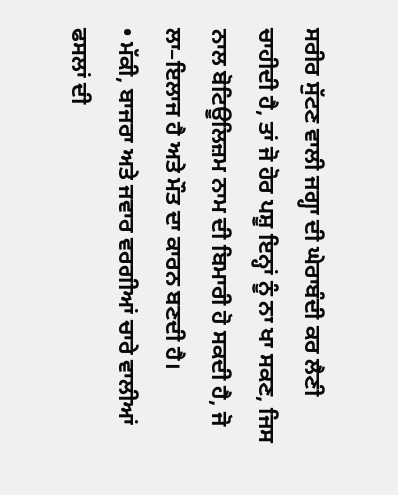ਸਰੀਰ ਸੁੱਟਣ ਵਾਲੀ ਜਗ੍ਹਾ ਦੀ ਘੇਰਾਬੰਦੀ ਕਰ ਲੈਣੀ ਚਾਹੀਦੀ ਹੈ, ਤਾਂ ਜੋ ਹੋਰ ਪਸ਼ੂ ਇਨ੍ਹਾਂ ਨੂੰ ਨਾ ਖਾ ਸਕਣ, ਜਿਸ ਨਾਲ ਬੋਟਿਊਲਿਜ਼ਮ ਨਾਮ ਦੀ ਬਿਮਾਰੀ ਹੋ ਸਕਦੀ ਹੈ, ਜੋ ਲਾ–ਇਲਾਜ ਹੈ ਅਤੇ ਮੌਤ ਦਾ ਕਾਰਨ ਬਣਦੀ ਹੈ।
• ਮੱਕੀ, ਬਾਜਰਾ ਅਤੇ ਜਵਾਰ ਵਰਗੀਆਂ ਚਾਰੇ ਵਾਲੀਆਂ ਫਸਲਾਂ ਦੀ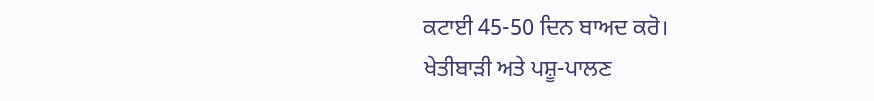ਕਟਾਈ 45-50 ਦਿਨ ਬਾਅਦ ਕਰੋ।
ਖੇਤੀਬਾੜੀ ਅਤੇ ਪਸ਼ੂ-ਪਾਲਣ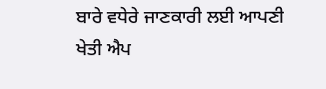ਬਾਰੇ ਵਧੇਰੇ ਜਾਣਕਾਰੀ ਲਈ ਆਪਣੀ ਖੇਤੀ ਐਪ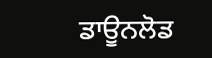ਡਾਊਨਲੋਡ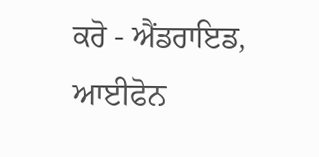ਕਰੋ - ਐਂਡਰਾਇਡ, ਆਈਫੋਨ